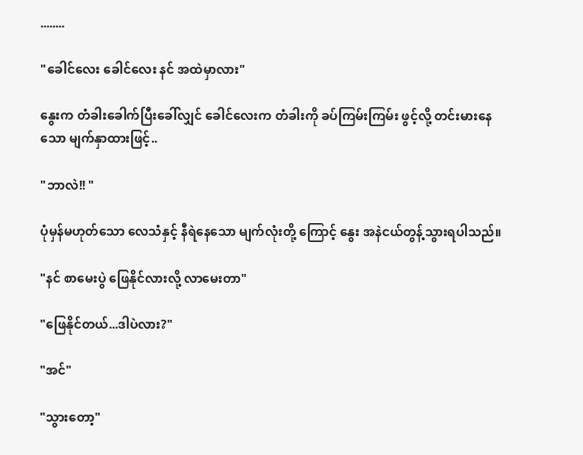........

"ခေါင်လေး ခေါင်လေး နင် အထဲမှာလား"

နွေးက တံခါးခေါက်ပြီးခေါ်လျှင် ခေါင်လေးက တံခါးကို ခပ်ကြမ်းကြမ်း ဖွင့်လို့ တင်းမားနေသော မျက်နှာထားဖြင့်..

"ဘာလဲ!! "

ပုံမှန်မဟုတ်သော လေသံနှင့် နီရဲနေသော မျက်လုံးတို့ ကြောင့် နွေး အနဲငယ်တွန့်သွားရပါသည်။

"နင် စာမေးပွဲ ဖြေနိုင်လားလို့ လာမေးတာ"

"ဖြေနိုင်တယ်...ဒါပဲလား?"

"အင်"

"သွားတော့"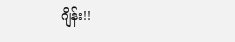ဂျိန်း!!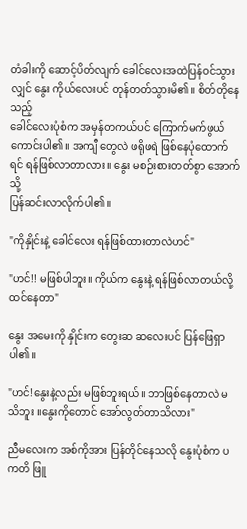တံခါးကို ဆောင့်ပိတ်လျက် ခေါင်လေးအထဲပြန်ဝင်သွားလျှင် နွေး ကိုယ်လေးပင် တုန်တတ်သွားမိ၏။ စိတ်တိုနေသည့်
ခေါင်လေးပုံစံက အမှန်တကယ်ပင် ကြောက်မက်ဖွယ် ကောင်းပါ၏။ အကျီ တွေလဲ ဖရိုဖရဲ ဖြစ်နေပုံထောက်ရင် ရန်ဖြစ်လာတာလား။ နွေး မစဉ်းစားတတ်စွာ အောက်သို့
ပြန်ဆင်းလာလိုက်ပါ၏။

"ကိုနှိုင်းနဲ့ ခေါင်လေး ရန်ဖြစ်ထားတာလဲဟင်"

"ဟင်!! မဖြစ်ပါဘူး။ ကိုယ်က နွေးနဲ့ ရန်ဖြစ်လာတယ်လို့ထင်နေတာ"

နွေး အမေးကို နှိုင်းက တွေးဆ ဆလေးပင် ပြန်ဖြေရှာပါ၏။

"ဟင်!နွေးနဲ့လည်း မဖြစ်ဘူးရယ်။ ဘာဖြစ်နေတာလဲ မသိဘူး ။နွေးကိုတောင် အော်လွတ်တာသိလား"

ညီမလေးက အစ်ကိုအား ပြန်တိုင်နေသလို နွေးပုံစံက ပကတိ ဖြူ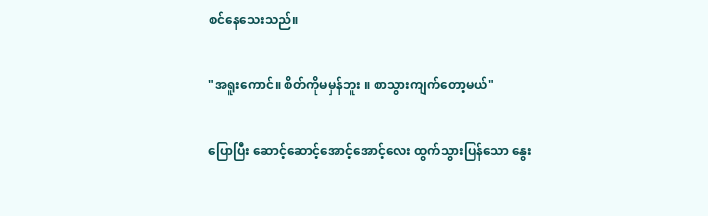စင်နေသေးသည်။

"အရူးကောင်။ စိတ်ကိုမမှန်ဘူး ။ စာသွားကျက်တော့မယ်"

ပြောပြီး ဆောင့်ဆောင့်အောင့်အောင့်လေး ထွက်သွားပြန်သော နွေး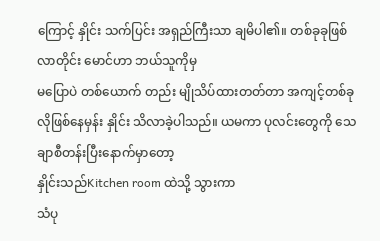ကြောင့် နှိုင်း သက်ပြင်း အရှည်ကြီးသာ ချမိပါ၏။ တစ်ခုခုဖြစ်လာတိုင်း မောင်ဟာ ဘယ်သူကိုမှ
မပြောပဲ တစ်ယောက် တည်း မျိုသိပ်ထားတတ်တာ အကျင့်တစ်ခုလိုဖြစ်နေမှန်း နှိုင်း သိလာခဲ့ပါသည်။ ယမကာ ပုလင်းတွေကို သေချာစီတန်းပြီးနောက်မှာတော့
နှိုင်းသည်Kitchen room ထဲသို့ သွားကာ
သံပု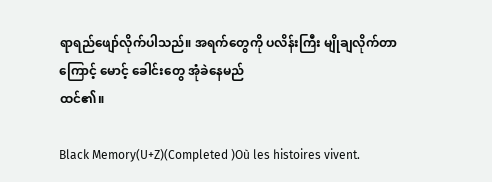ရာရည်ဖျော်လိုက်ပါသည်။ အရက်တွေကို ပလိန်းကြီး မျိုချလိုက်တာကြောင့် မောင့် ခေါင်းတွေ အုံခဲနေမည်
ထင်၏။

Black Memory(U+Z)(Completed )Où les histoires vivent.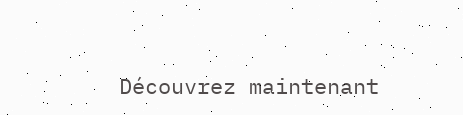Découvrez maintenant